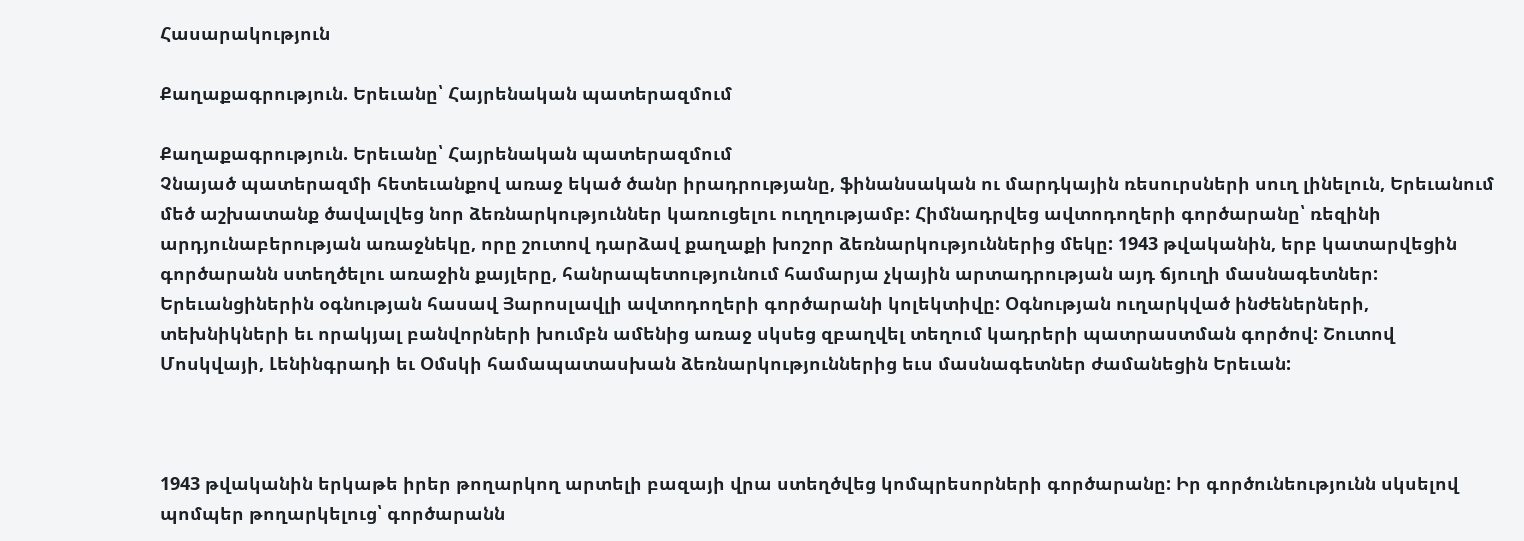Հասարակություն

Քաղաքագրություն. Երեւանը՝ Հայրենական պատերազմում

Քաղաքագրություն. Երեւանը՝ Հայրենական պատերազմում
Չնայած պատերազմի հետեւանքով առաջ եկած ծանր իրադրությանը, ֆինանսական ու մարդկային ռեսուրսների սուղ լինելուն, Երեւանում մեծ աշխատանք ծավալվեց նոր ձեռնարկություններ կառուցելու ուղղությամբ: Հիմնադրվեց ավտոդողերի գործարանը՝ ռեզինի արդյունաբերության առաջնեկը, որը շուտով դարձավ քաղաքի խոշոր ձեռնարկություններից մեկը: 1943 թվականին, երբ կատարվեցին գործարանն ստեղծելու առաջին քայլերը, հանրապետությունում համարյա չկային արտադրության այդ ճյուղի մասնագետներ: Երեւանցիներին օգնության հասավ Յարոսլավլի ավտոդողերի գործարանի կոլեկտիվը: Օգնության ուղարկված ինժեներների, տեխնիկների եւ որակյալ բանվորների խումբն ամենից առաջ սկսեց զբաղվել տեղում կադրերի պատրաստման գործով: Շուտով Մոսկվայի, Լենինգրադի եւ Օմսկի համապատասխան ձեռնարկություններից եւս մասնագետներ ժամանեցին Երեւան:



1943 թվականին երկաթե իրեր թողարկող արտելի բազայի վրա ստեղծվեց կոմպրեսորների գործարանը: Իր գործունեությունն սկսելով պոմպեր թողարկելուց՝ գործարանն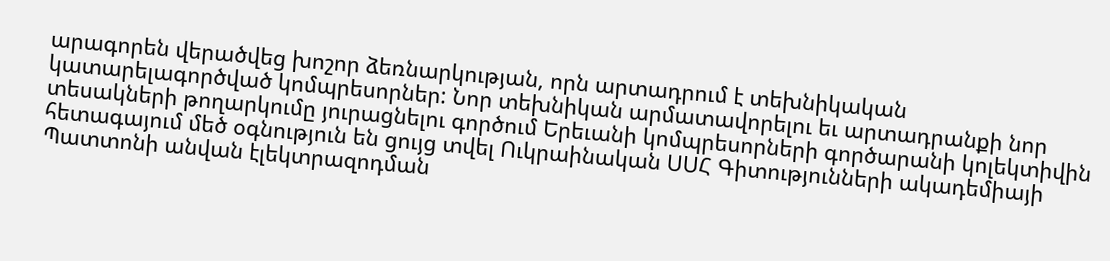արագորեն վերածվեց խոշոր ձեռնարկության, որն արտադրում է տեխնիկական կատարելագործված կոմպրեսորներ: Նոր տեխնիկան արմատավորելու եւ արտադրանքի նոր տեսակների թողարկումը յուրացնելու գործում Երեւանի կոմպրեսորների գործարանի կոլեկտիվին հետագայում մեծ օգնություն են ցույց տվել Ուկրաինական ՍՍՀ Գիտությունների ակադեմիայի Պատտոնի անվան էլեկտրազոդման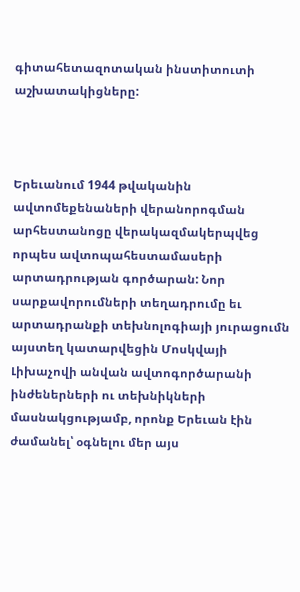գիտահետազոտական ինստիտուտի աշխատակիցները:



Երեւանում 1944 թվականին ավտոմեքենաների վերանորոգման արհեստանոցը վերակազմակերպվեց որպես ավտոպահեստամասերի արտադրության գործարան: Նոր սարքավորումների տեղադրումը եւ արտադրանքի տեխնոլոգիայի յուրացումն այստեղ կատարվեցին Մոսկվայի Լիխաչովի անվան ավտոգործարանի ինժեներների ու տեխնիկների մասնակցությամբ, որոնք Երեւան էին ժամանել՝ օգնելու մեր այս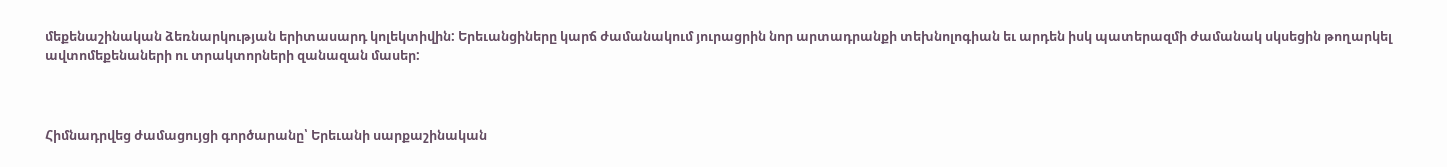մեքենաշինական ձեռնարկության երիտասարդ կոլեկտիվին: Երեւանցիները կարճ ժամանակում յուրացրին նոր արտադրանքի տեխնոլոգիան եւ արդեն իսկ պատերազմի ժամանակ սկսեցին թողարկել ավտոմեքենաների ու տրակտորների զանազան մասեր:



Հիմնադրվեց ժամացույցի գործարանը՝ Երեւանի սարքաշինական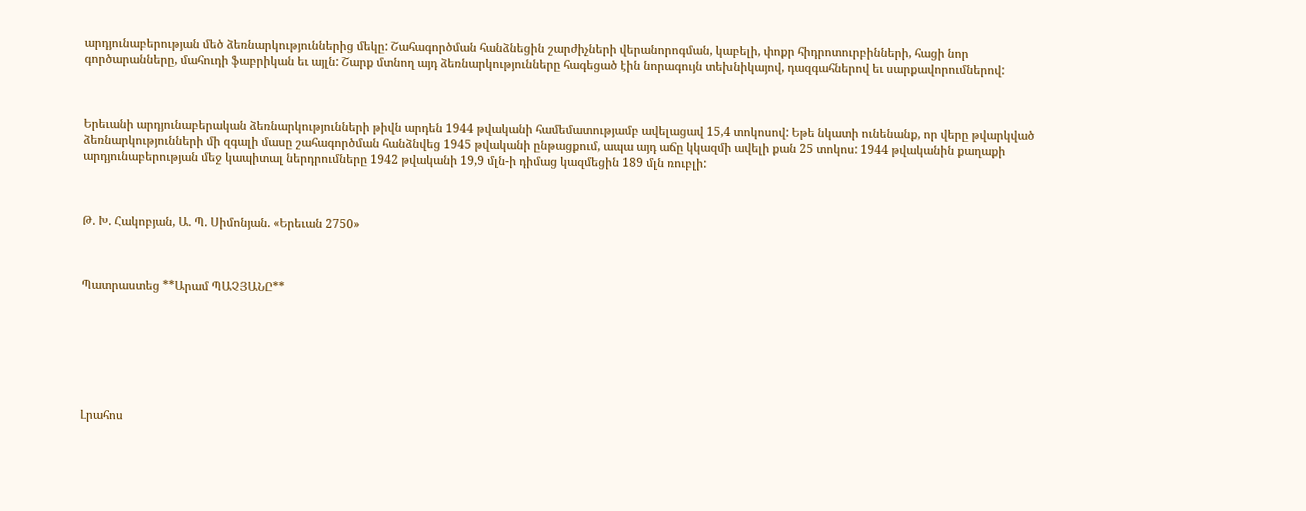արդյունաբերության մեծ ձեռնարկություններից մեկը: Շահագործման հանձնեցին շարժիչների վերանորոգման, կաբելի, փոքր հիդրոտուրբինների, հացի նոր գործարանները, մահուդի ֆաբրիկան եւ այլն: Շարք մտնող այդ ձեռնարկությունները հագեցած էին նորագույն տեխնիկայով, դազգահներով եւ սարքավորումներով:



Երեւանի արդյունաբերական ձեռնարկությունների թիվն արդեն 1944 թվականի համեմատությամբ ավելացավ 15,4 տոկոսով: Եթե նկատի ունենանք, որ վերը թվարկված ձեռնարկությունների մի զգալի մասը շահագործման հանձնվեց 1945 թվականի ընթացքում, ապա այդ աճը կկազմի ավելի քան 25 տոկոս: 1944 թվականին քաղաքի արդյունաբերության մեջ կապիտալ ներդրումները 1942 թվականի 19,9 մլն-ի դիմաց կազմեցին 189 մլն ռուբլի:



Թ. Խ. Հակոբյան, Ա. Պ. Սիմոնյան. «Երեւան 2750»



Պատրաստեց **Արամ ՊԱՉՅԱՆԸ**







Լրահոս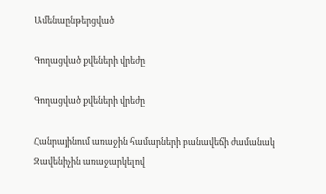Ամենաընթերցված

Գողացված քվեների վրեժը

Գողացված քվեների վրեժը

Հանրայինում առաջին համարների բանավեճի ժամանակ Զավենիչին առաջարկելով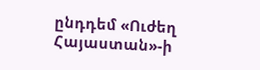ընդդեմ «Ուժեղ Հայաստան»-ի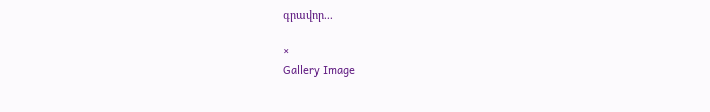գրավոր...

×
Gallery Image